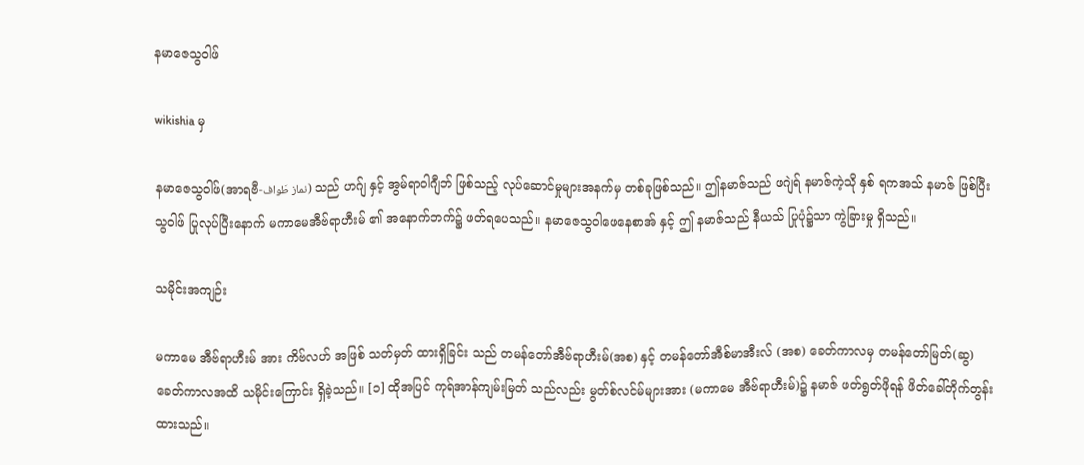နမာဇေသွဝါဖ်

wikishia မှ

နမာဇေသွဝါဖ်(အာရဗီ-نماز طَواف) သည် ဟဂ်ျ နှင့် အွမ်ရာဝါဂျီဘ် ဖြစ်သည့် လုပ်ဆောင်မှုများအနက်မှ တစ်ခုဖြစ်သည်။ ဤနမာဇ်သည် ဖဂျဲရ် နမာဇ်ကဲ့သို နှစ် ရကအသ် နမာဇ် ဖြစ်ပြီး သွဝါဖ် ပြုလုပ်ပြီးနောက် မကာမေအီဗ်ရာဟီးမ် ၏ အနောက်ဘက်၌ ဖတ်ရပေသည်။ နမာဇေသွဝါဖေနေစာအ် နှင့် ဤ နမာဇ်သည် နီယသ် ပြုပုံ၌သာ ကွဲခြားမှု ရှိသည်။

သမိုင်းအကျဉ်း

မကာမေ အီဗ်ရာဟီးမ် အား ကိဗ်လဟ် အဖြစ် သတ်မှတ် ထားရှိခြင်း သည် တမန်တော်အီဗ်ရာဟီးမ်(အစ) နှင့် တမန်တော်အီစ်မာအီးလ် (အစ) ခေတ်ကာလမှ တမန်တော်မြတ်(ဆွ) ခေတ်ကာလအထိ သမိုင်းကြောင်း ရှိခဲ့သည်။ [၁] ထိုအပြင် ကုရ်အာန်ကျမ်းမြတ် သည်လည်း မွတ်စ်လင်မ်များအား (မကာမေ အီဗ်ရာဟီးမ်)၌ နမာဇ် ဖတ်ရွတ်ဖိုရန် ဖိတ်ခေါ်တိုက်တွန်းထားသည်။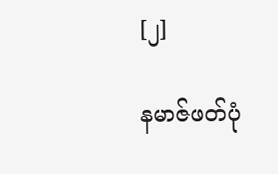[၂]

နမာဇ်ဖတ်ပုံ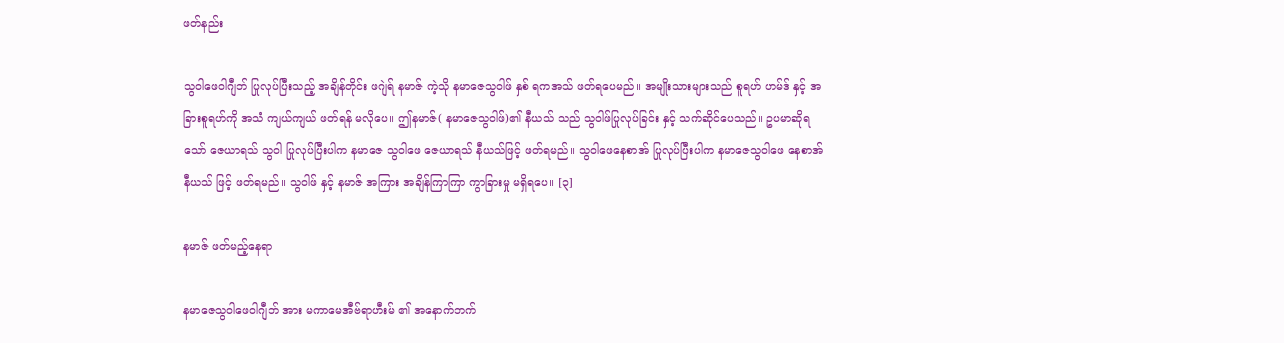ဖတ်နည်း

သွဝါဖေဝါဂျီဘ် ပြုလုပ်ပြီးသည့် အချိန်တိုင်း ဖဂျဲရ် နမာဇ် ကဲ့သို နမာဇေသွဝါဖ် နှစ် ရကအသ် ဖတ်ရပေမည်။ အမျိုးသားများသည် စူရဟ် ဟမ်ဒ် နှင့် အခြားစူရဟ်ကို အသံ ကျယ်ကျယ် ဖတ်ရန် မလိုပေ။ ဤနမာဇ်( နမာဇေသွဝါဖ်)၏ နီယသ် သည် သွဝါဖ်ပြုလုပ်ခြင်း နှင့် သက်ဆိုင်ပေသည်။ ဥပမာဆိုရသော် ဇေယာရသ် သွဝါ ပြုလုပ်ပြီးပါက နမာဇေ သွဝါဖေ ဇေယာရသ် နီယသ်ဖြင့် ဖတ်ရမည်။ သွဝါဖေနေစာအ် ပြုလုပ်ပြီးပါက နမာဇေသွဝါဖေ နေစာအ် နီယသ် ဖြင့် ဖတ်ရမည်။ သွဝါဖ် နှင့် နမာဇ် အကြား အချိန်ကြာကြာ ကွာခြားမှု မရှိရပေ။ [၃]

နမာဇ် ဖတ်မည့်နေရာ

နမာဇေသွဝါ‌ဖေဝါဂျီဘ် အား မကာမေအီဗ်ရာဟီးမ် ၏ အနောက်ဘက်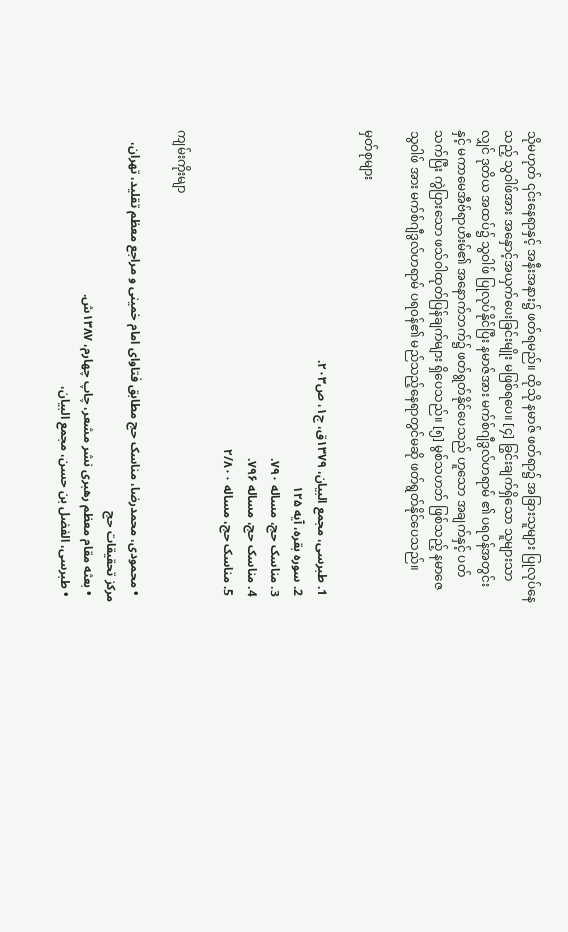သိုမဟုတ် ၎င်းနေရာနှင့် အနီးအနား၌ ဖတ်ရမည်။ ထိုသို နမာဇ် ဖတ်ရာ၌ အခြားသူများ ပြုလုပ်နေသည့် သွဝါဖ်အား အနှောင့်အယှက်ပေးခြင်းမျိုး မဖြစ်ရပေ။ [၄] ခြွင်းချက်ရှိသော သူများသာလျှင် ဒုတိယ အထပ်၌ သွဝါဖ် ပြုလုပ်နိုင်ပြီး နမာဇ်အား မက်စ်ဂျီဒွလ်ဟရာမ် ၏ ပရ၀န်အတွင်း နှင့် မကာမေအီဗ်ရာဟီးမ်၏ အနောက်ဘက်၌ ဖတ်ရွတ်နိုင်ပေသည် ဟူသော အချက်နှင့် ပတ်သက်ပြီး ကွဲပြားသော ဖသ်ဝါထုတ်ပြန်ချက်များ ရှိပေသည်။ [၅] မွစ်သဟဘ် ဖြစ်သည့် နမာဇေသွဝါဖ် အား မက်စ်ဂျီဒွလ်ဟရာမ် ပရ၀န်၏ မည်သည့်နေရာတွင်မဆို ဖတ်ရွတ်နိုင်ပေသည်။

မှတ်စုများ

  1. طبرسی، مجمع البیان، ۱۳۷۹ق، ج۱، ص۲۰۳.
  2. سوره بقره، آیه ۱۲۵
  3. مناسک حج، مساله ۷۹۰.
  4. مناسک حج، مساله ۷۹۶.
  5. مناسک حج، مساله ۲/۸۰۰

ကျမ်းကိုးမျာ

  • محمودی، محمدرضا، مناسک حج مطابق فتاوای امام خمینی و مراجع معظم تقلید، تهران، مرکز تحقیقات حج
  • بعثه مقام معظم رهبری نشر مشعر، چاپ چهارم، ۱۳۸۷ش.
  • طبرسی‌، الفضل بن حسن، مجمع البیان،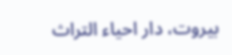بیروت، دار احیاء التراث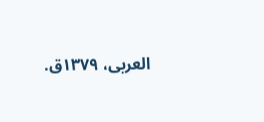العربی، ۱۳۷۹ق.